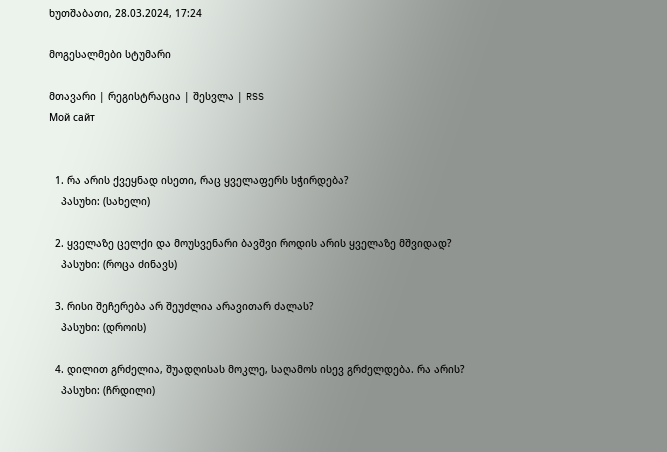ხუთშაბათი, 28.03.2024, 17:24

მოგესალმები სტუმარი

მთავარი | რეგისტრაცია | შესვლა | RSS
Мой сайт


  1. რა არის ქვეყნად ისეთი, რაც ყველაფერს სჭირდება?
    პასუხი: (სახელი)

  2. ყველაზე ცელქი და მოუსვენარი ბავშვი როდის არის ყველაზე მშვიდად?
    პასუხი: (როცა ძინავს)

  3. რისი შეჩერება არ შეუძლია არავითარ ძალას?
    პასუხი: (დროის)

  4. დილით გრძელია, შუადღისას მოკლე, საღამოს ისევ გრძელდება. რა არის?
    პასუხი: (ჩრდილი)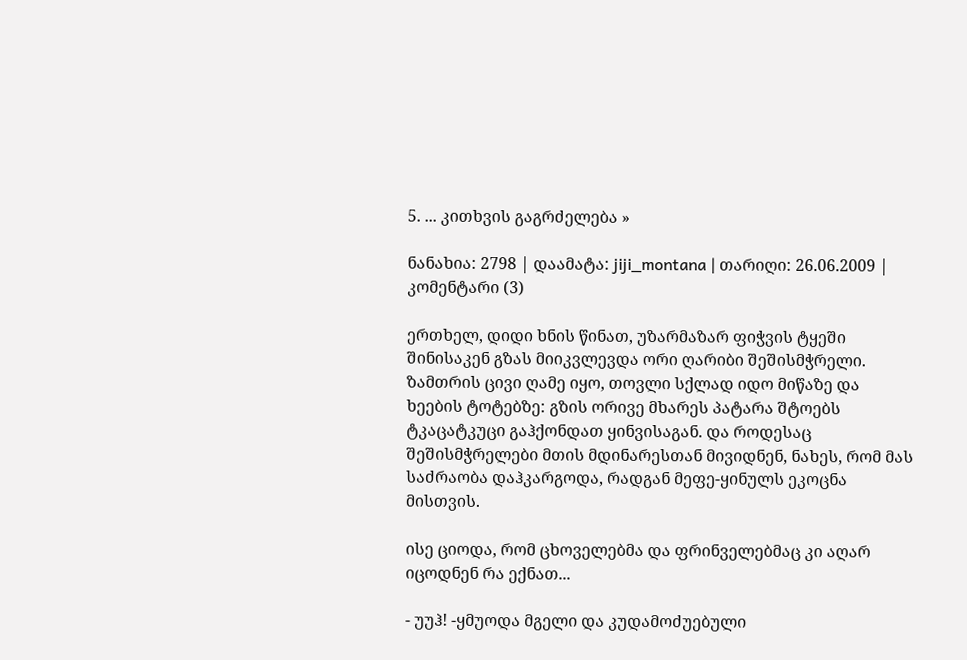5. ... კითხვის გაგრძელება »

ნანახია: 2798 | დაამატა: jiji_montana | თარიღი: 26.06.2009 | კომენტარი (3)

ერთხელ, დიდი ხნის წინათ, უზარმაზარ ფიჭვის ტყეში შინისაკენ გზას მიიკვლევდა ორი ღარიბი შეშისმჭრელი. ზამთრის ცივი ღამე იყო, თოვლი სქლად იდო მიწაზე და ხეების ტოტებზე: გზის ორივე მხარეს პატარა შტოებს ტკაცატკუცი გაჰქონდათ ყინვისაგან. და როდესაც შეშისმჭრელები მთის მდინარესთან მივიდნენ, ნახეს, რომ მას საძრაობა დაჰკარგოდა, რადგან მეფე-ყინულს ეკოცნა მისთვის.

ისე ციოდა, რომ ცხოველებმა და ფრინველებმაც კი აღარ იცოდნენ რა ექნათ...

- უუჰ! -ყმუოდა მგელი და კუდამოძუებული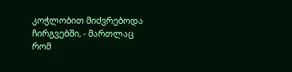კოჭლობით მიძვრებოდა ჩირგვებში, - მართლაც რომ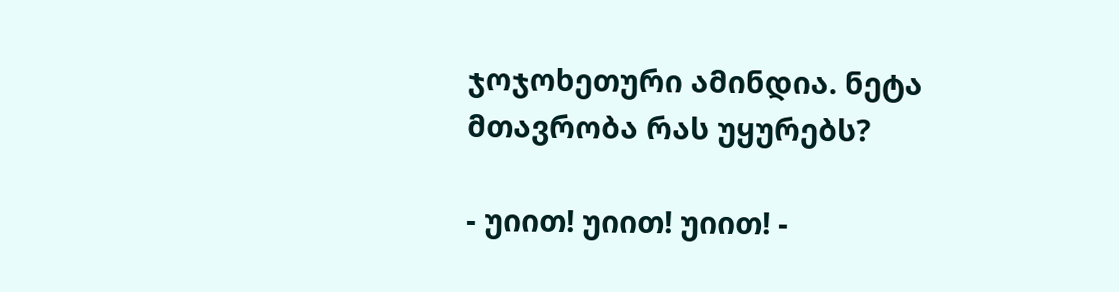ჯოჯოხეთური ამინდია. ნეტა მთავრობა რას უყურებს?

- უიით! უიით! უიით! -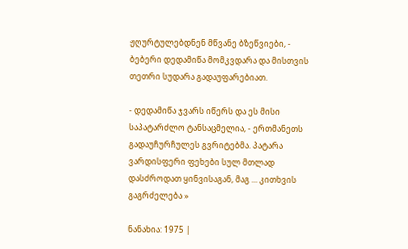ჟღურტულებდნენ მწვანე ბზეწვიები, - ბებერი დედამიწა მომკვდარა და მისთვის თეთრი სუდარა გადაუფარებიათ.

- დედამიწა ჯვარს იწერს და ეს მისი საპატარძლო ტანსაცმელია, - ერთმანეთს გადაუჩურჩულეს გვრიტებმა. პატარა ვარდისფერი ფეხები სულ მთლად დასძროდათ ყინვისაგან, მაგ ... კითხვის გაგრძელება »

ნანახია: 1975 |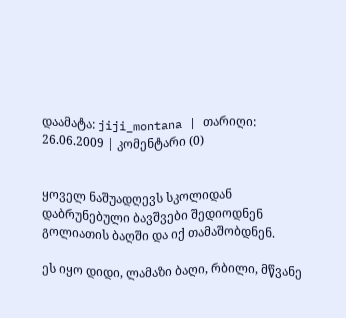დაამატა: jiji_montana | თარიღი: 26.06.2009 | კომენტარი (0)


ყოველ ნაშუადღევს სკოლიდან დაბრუნებული ბავშვები შედიოდნენ გოლიათის ბაღში და იქ თამაშობდნენ.

ეს იყო დიდი, ლამაზი ბაღი, რბილი, მწვანე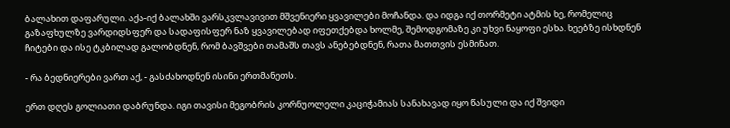ბალახით დაფარული. აქა-იქ ბალახში ვარსკვლავივით მშვენიერი ყვავილები მოჩანდა. და იდგა იქ თორმეტი ატმის ხე, რომელიც გაზაფხულზე ვარდიდსფერ და სადაფისფერ ნაზ ყვავილებად იფეთქებდა ხოლმე, შემოდგომაზე კი უხვი ნაყოფი ესხა. ხეებზე ისხდნენ ჩიტები და ისე ტკბილად გალობდნენ, რომ ბავშვები თამაშს თავს ანებებდნენ, რათა მათთვის ესმინათ.

- რა ბედნიერები ვართ აქ, - გასძახოდნენ ისინი ერთმანეთს.

ერთ დღეს გოლიათი დაბრუნდა. იგი თავისი მეგობრის კორნუოლელი კაციჭამიას სანახავად იყო წასული და იქ შვიდი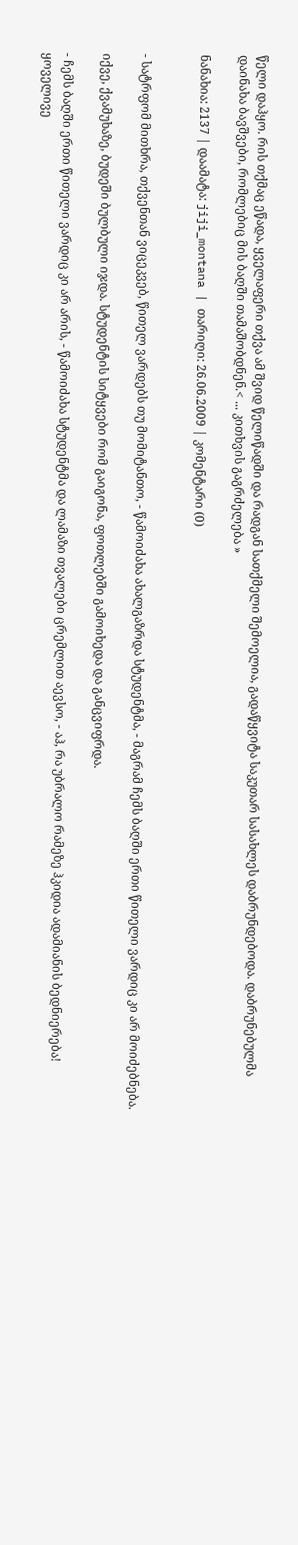წელი დაჰყო. რის თქმაც ეწადა, ყველაფერი თქვა ამ შვიდ წელიწადში და რადგან სათქმელი შემოელია, გადაწყვიტა საკუთარ სასახლეს დაბრუნდებოდა. დაბრუნებულმა დაინახა ბავშვები, რომლებიც მის ბაღში თამაშობდნენ.< ... კითხვის გაგრძელება »

ნანახია: 2137 | დაამატა: jiji_montana | თარიღი: 26.06.2009 | კომენტარი (0)


- სატრფომ მითხრა, თქვენთან ვიცეკვებ, წითელ ვარდებს თუ მომიტანთო, - წამოიძახა ახალგაზრდა სტუდენტმა, - მაგრამ ჩემს ბაღში ერთი წითელი ვარდიც კი არ მოიძებნება.

იქვე, ქვამუხაზე, ბუდეში ბულბული იჯდა. სტუდენტის სიტყვები რომ გაიგონა, ფოთლებში გამოიხედა და განცვიფრდა.

- ჩემს ბაღში ერთი წითელი ვარდიც კი არ არის, - წამოიძახა სტუდენტმა და ლამაზი თვალები ცრემლით აევსო, - აჰ, რა უბრალო რამეზე ჰკიდია ადამიანის ბედნიერება! ყოველივე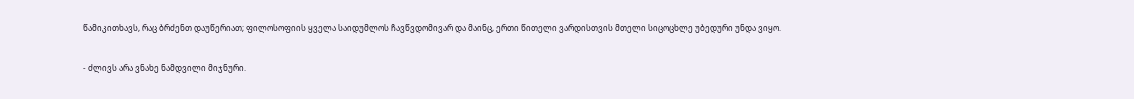წამიკითხავს, რაც ბრძენთ დაუწერიათ; ფილოსოფიის ყველა საიდუმლოს ჩავწვდომივარ და მაინც, ერთი წითელი ვარდისთვის მთელი სიცოცხლე უბედური უნდა ვიყო.

- ძლივს არა ვნახე ნამდვილი მიჯნური.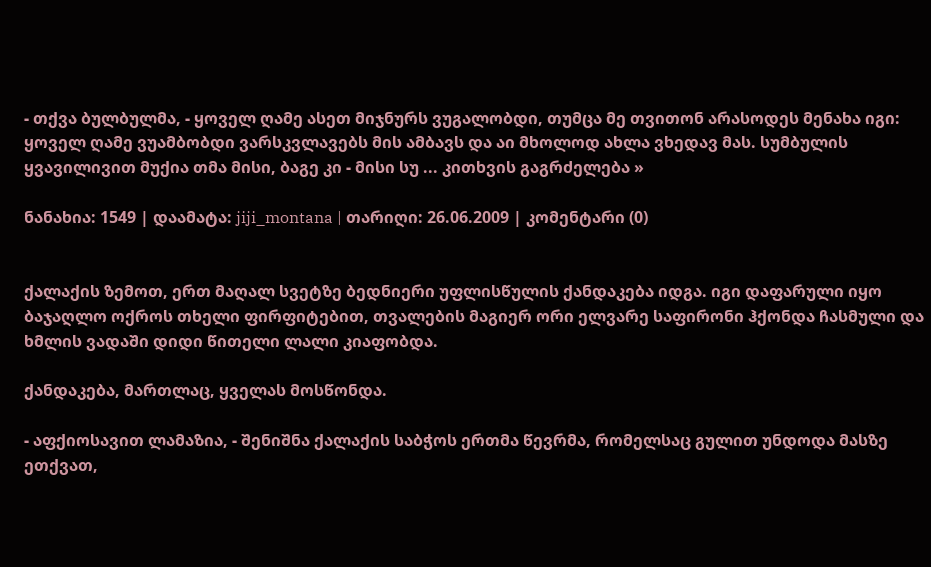- თქვა ბულბულმა, - ყოველ ღამე ასეთ მიჯნურს ვუგალობდი, თუმცა მე თვითონ არასოდეს მენახა იგი: ყოველ ღამე ვუამბობდი ვარსკვლავებს მის ამბავს და აი მხოლოდ ახლა ვხედავ მას. სუმბულის ყვავილივით მუქია თმა მისი, ბაგე კი - მისი სუ ... კითხვის გაგრძელება »

ნანახია: 1549 | დაამატა: jiji_montana | თარიღი: 26.06.2009 | კომენტარი (0)


ქალაქის ზემოთ, ერთ მაღალ სვეტზე ბედნიერი უფლისწულის ქანდაკება იდგა. იგი დაფარული იყო ბაჯაღლო ოქროს თხელი ფირფიტებით, თვალების მაგიერ ორი ელვარე საფირონი ჰქონდა ჩასმული და ხმლის ვადაში დიდი წითელი ლალი კიაფობდა.

ქანდაკება, მართლაც, ყველას მოსწონდა.

- აფქიოსავით ლამაზია, - შენიშნა ქალაქის საბჭოს ერთმა წევრმა, რომელსაც გულით უნდოდა მასზე ეთქვათ,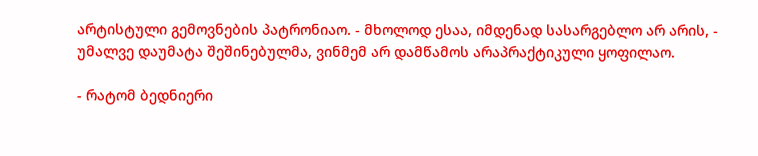არტისტული გემოვნების პატრონიაო. - მხოლოდ ესაა, იმდენად სასარგებლო არ არის, - უმალვე დაუმატა შეშინებულმა, ვინმემ არ დამწამოს არაპრაქტიკული ყოფილაო.

- რატომ ბედნიერი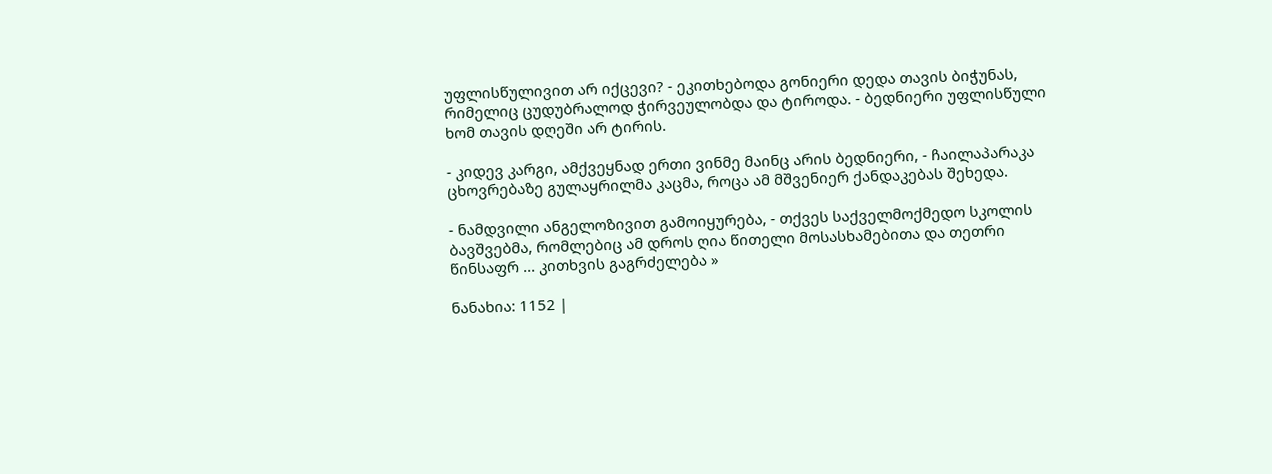უფლისწულივით არ იქცევი? - ეკითხებოდა გონიერი დედა თავის ბიჭუნას, რიმელიც ცუდუბრალოდ ჭირვეულობდა და ტიროდა. - ბედნიერი უფლისწული ხომ თავის დღეში არ ტირის.

- კიდევ კარგი, ამქვეყნად ერთი ვინმე მაინც არის ბედნიერი, - ჩაილაპარაკა ცხოვრებაზე გულაყრილმა კაცმა, როცა ამ მშვენიერ ქანდაკებას შეხედა.

- ნამდვილი ანგელოზივით გამოიყურება, - თქვეს საქველმოქმედო სკოლის ბავშვებმა, რომლებიც ამ დროს ღია წითელი მოსასხამებითა და თეთრი წინსაფრ ... კითხვის გაგრძელება »

ნანახია: 1152 |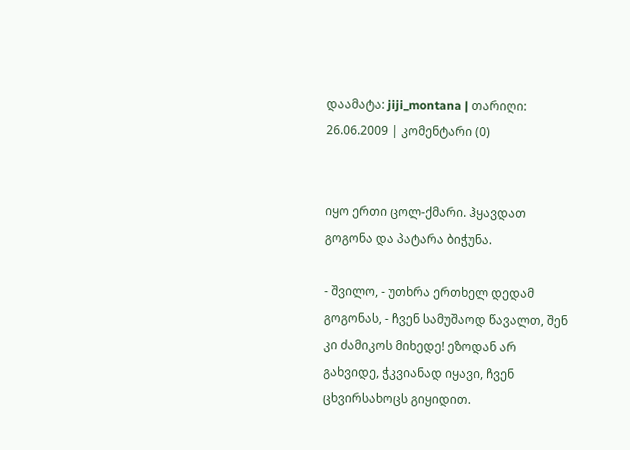დაამატა: jiji_montana | თარიღი: 26.06.2009 | კომენტარი (0)


იყო ერთი ცოლ-ქმარი. ჰყავდათ გოგონა და პატარა ბიჭუნა.

- შვილო, - უთხრა ერთხელ დედამ გოგონას, - ჩვენ სამუშაოდ წავალთ, შენ კი ძამიკოს მიხედე! ეზოდან არ გახვიდე, ჭკვიანად იყავი, ჩვენ ცხვირსახოცს გიყიდით.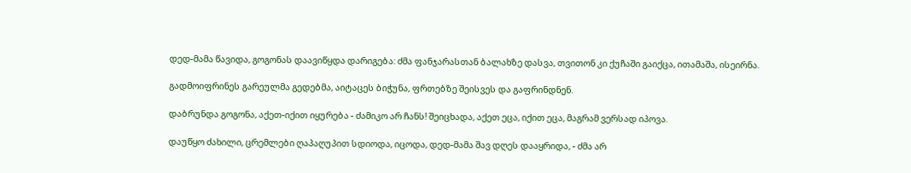დედ-მამა წავიდა, გოგონას დაავიწყდა დარიგება: ძმა ფანჯარასთან ბალახზე დასვა, თვითონ კი ქუჩაში გაიქცა, ითამაშა, ისეირნა.

გადმოიფრინეს გარეულმა გედებმა, აიტაცეს ბიჭუნა, ფრთებზე შეისვეს და გაფრინდნენ.

დაბრუნდა გოგონა, აქეთ-იქით იყურება - ძამიკო არ ჩანს! შეიცხადა, აქეთ ეცა, იქით ეცა, მაგრამ ვერსად იპოვა.

დაუწყო ძახილი, ცრემლები ღაპაღუპით სდიოდა, იცოდა, დედ-მამა შავ დღეს დააყრიდა, - ძმა არ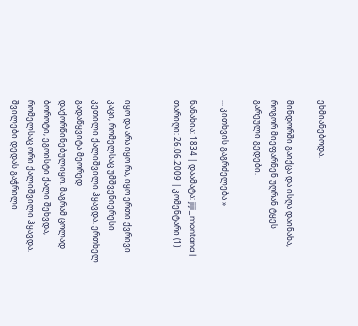ეხმიანებოდა.

მინდორში გაიქცა და ისღა დაინახა, როგორ მიეფარნენ უღრან ტყეს გარეული გედები.

... კითხვის გაგრძელება »

ნანახია: 1834 | დაამატა: jiji_montana | თარიღი: 26.06.2009 | კომენტარი (1)


იყო და არა იყო რა, იყო ერთი ქვრივი კაცი, რომელსაც უმშვენიერესი კეთილი ქალიშვილი ჰყავდა. ერთხელ გადაწყვიტა მეორედ დაქორწინებულიყო. მაგრამ ცოლად ბოროტი, ეგოისტი ქალი შეხვდა, რომელსაც ორი ქალიშვილი ჰყავდა. შვილები დედას გაჭრილი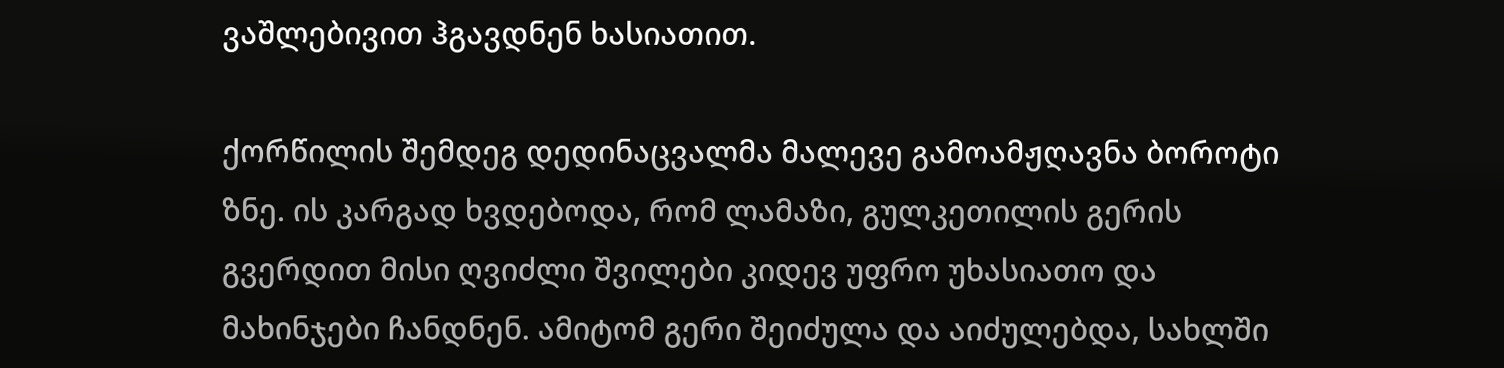ვაშლებივით ჰგავდნენ ხასიათით.

ქორწილის შემდეგ დედინაცვალმა მალევე გამოამჟღავნა ბოროტი ზნე. ის კარგად ხვდებოდა, რომ ლამაზი, გულკეთილის გერის გვერდით მისი ღვიძლი შვილები კიდევ უფრო უხასიათო და მახინჯები ჩანდნენ. ამიტომ გერი შეიძულა და აიძულებდა, სახლში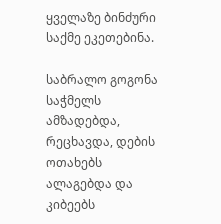ყველაზე ბინძური საქმე ეკეთებინა.

საბრალო გოგონა საჭმელს ამზადებდა, რეცხავდა, დების ოთახებს ალაგებდა და კიბეებს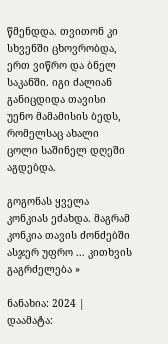წმენდდა. თვითონ კი სხვენში ცხოვრობდა, ერთ ვიწრო და ბნელ საკანში. იგი ძალიან განიცდიდა თავისი უენო მამამისის ბედს, რომელსაც ახალი ცოლი საშინელ დღეში აგდებდა.

გოგონას ყველა კონკიას ეძახდა. მაგრამ კონკია თავის ძონძებში ასჯერ უფრო ... კითხვის გაგრძელება »

ნანახია: 2024 | დაამატა: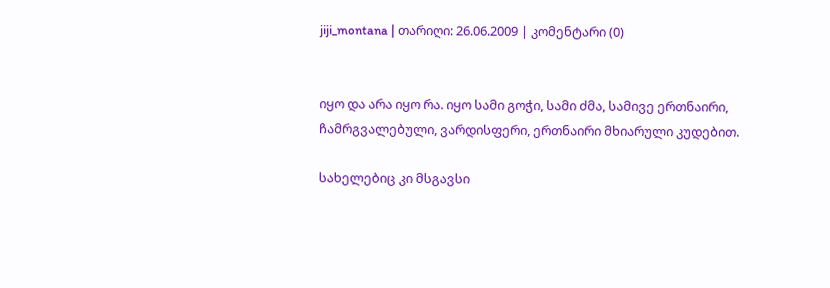jiji_montana | თარიღი: 26.06.2009 | კომენტარი (0)


იყო და არა იყო რა. იყო სამი გოჭი, სამი ძმა, სამივე ერთნაირი, ჩამრგვალებული, ვარდისფერი, ერთნაირი მხიარული კუდებით.

სახელებიც კი მსგავსი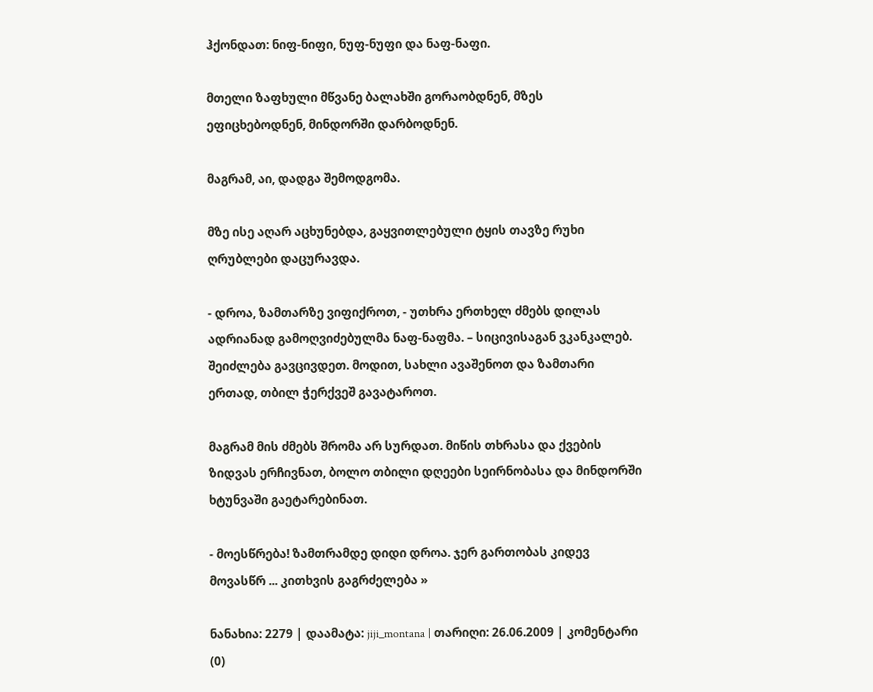ჰქონდათ: ნიფ-ნიფი, ნუფ-ნუფი და ნაფ-ნაფი.

მთელი ზაფხული მწვანე ბალახში გორაობდნენ, მზეს ეფიცხებოდნენ, მინდორში დარბოდნენ.

მაგრამ, აი, დადგა შემოდგომა.

მზე ისე აღარ აცხუნებდა, გაყვითლებული ტყის თავზე რუხი ღრუბლები დაცურავდა.

- დროა, ზამთარზე ვიფიქროთ, - უთხრა ერთხელ ძმებს დილას ადრიანად გამოღვიძებულმა ნაფ-ნაფმა. – სიცივისაგან ვკანკალებ. შეიძლება გავცივდეთ. მოდით, სახლი ავაშენოთ და ზამთარი ერთად, თბილ ჭერქვეშ გავატაროთ.

მაგრამ მის ძმებს შრომა არ სურდათ. მიწის თხრასა და ქვების ზიდვას ერჩივნათ, ბოლო თბილი დღეები სეირნობასა და მინდორში ხტუნვაში გაეტარებინათ.

- მოესწრება! ზამთრამდე დიდი დროა. ჯერ გართობას კიდევ მოვასწრ ... კითხვის გაგრძელება »

ნანახია: 2279 | დაამატა: jiji_montana | თარიღი: 26.06.2009 | კომენტარი (0)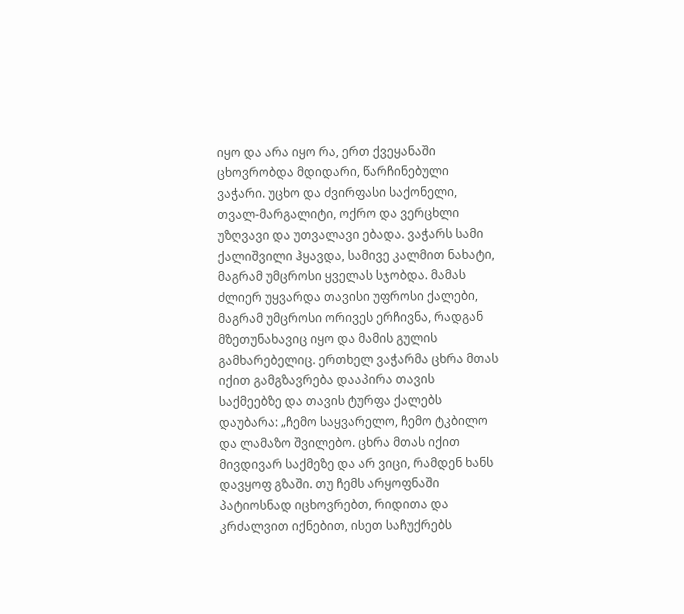იყო და არა იყო რა, ერთ ქვეყანაში ცხოვრობდა მდიდარი, წარჩინებული ვაჭარი. უცხო და ძვირფასი საქონელი, თვალ-მარგალიტი, ოქრო და ვერცხლი უზღვავი და უთვალავი ებადა. ვაჭარს სამი ქალიშვილი ჰყავდა, სამივე კალმით ნახატი, მაგრამ უმცროსი ყველას სჯობდა. მამას ძლიერ უყვარდა თავისი უფროსი ქალები, მაგრამ უმცროსი ორივეს ერჩივნა, რადგან მზეთუნახავიც იყო და მამის გულის გამხარებელიც. ერთხელ ვაჭარმა ცხრა მთას იქით გამგზავრება დააპირა თავის საქმეებზე და თავის ტურფა ქალებს დაუბარა: „ჩემო საყვარელო, ჩემო ტკბილო და ლამაზო შვილებო. ცხრა მთას იქით მივდივარ საქმეზე და არ ვიცი, რამდენ ხანს დავყოფ გზაში. თუ ჩემს არყოფნაში პატიოსნად იცხოვრებთ, რიდითა და კრძალვით იქნებით, ისეთ საჩუქრებს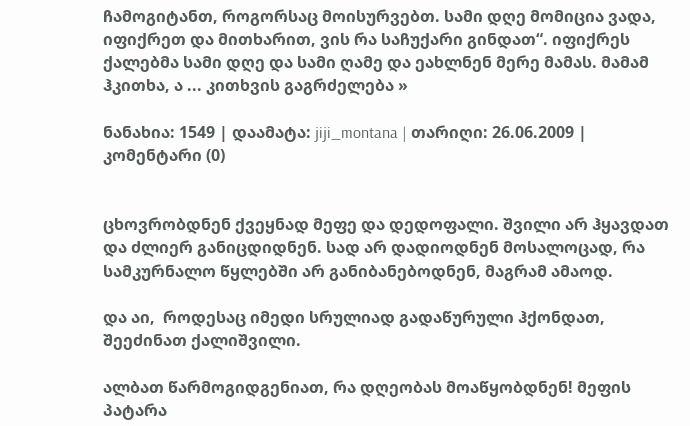ჩამოგიტანთ, როგორსაც მოისურვებთ. სამი დღე მომიცია ვადა, იფიქრეთ და მითხარით, ვის რა საჩუქარი გინდათ“. იფიქრეს ქალებმა სამი დღე და სამი ღამე და ეახლნენ მერე მამას. მამამ ჰკითხა, ა ... კითხვის გაგრძელება »

ნანახია: 1549 | დაამატა: jiji_montana | თარიღი: 26.06.2009 | კომენტარი (0)


ცხოვრობდნენ ქვეყნად მეფე და დედოფალი. შვილი არ ჰყავდათ და ძლიერ განიცდიდნენ. სად არ დადიოდნენ მოსალოცად, რა სამკურნალო წყლებში არ განიბანებოდნენ, მაგრამ ამაოდ.

და აი,  როდესაც იმედი სრულიად გადაწურული ჰქონდათ, შეეძინათ ქალიშვილი.

ალბათ წარმოგიდგენიათ, რა დღეობას მოაწყობდნენ! მეფის პატარა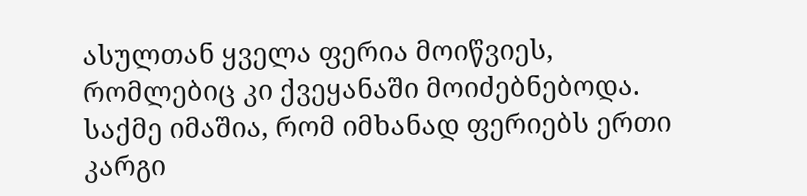ასულთან ყველა ფერია მოიწვიეს, რომლებიც კი ქვეყანაში მოიძებნებოდა. საქმე იმაშია, რომ იმხანად ფერიებს ერთი კარგი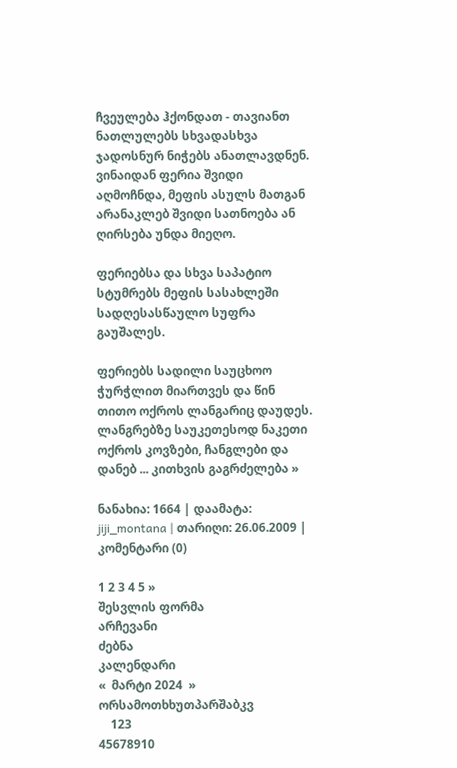ჩვეულება ჰქონდათ - თავიანთ ნათლულებს სხვადასხვა ჯადოსნურ ნიჭებს ანათლავდნენ. ვინაიდან ფერია შვიდი აღმოჩნდა, მეფის ასულს მათგან არანაკლებ შვიდი სათნოება ან ღირსება უნდა მიეღო.

ფერიებსა და სხვა საპატიო სტუმრებს მეფის სასახლეში სადღესასწაულო სუფრა გაუშალეს.

ფერიებს სადილი საუცხოო ჭურჭლით მიართვეს და წინ თითო ოქროს ლანგარიც დაუდეს. ლანგრებზე საუკეთესოდ ნაკეთი ოქროს კოვზები, ჩანგლები და დანებ ... კითხვის გაგრძელება »

ნანახია: 1664 | დაამატა: jiji_montana | თარიღი: 26.06.2009 | კომენტარი (0)

1 2 3 4 5 »
შესვლის ფორმა
არჩევანი
ძებნა
კალენდარი
«  მარტი 2024  »
ორსამოთხხუთპარშაბკვ
    123
45678910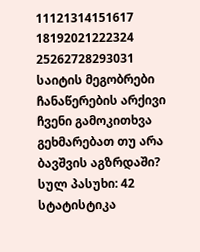11121314151617
18192021222324
25262728293031
საიტის მეგობრები
ჩანაწერების არქივი
ჩვენი გამოკითხვა
გეხმარებათ თუ არა ბავშვის აგზრდაში?
სულ პასუხი: 42
სტატისტიკა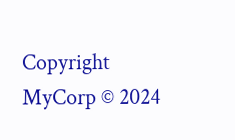Copyright MyCorp © 2024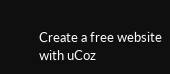Create a free website with uCoz